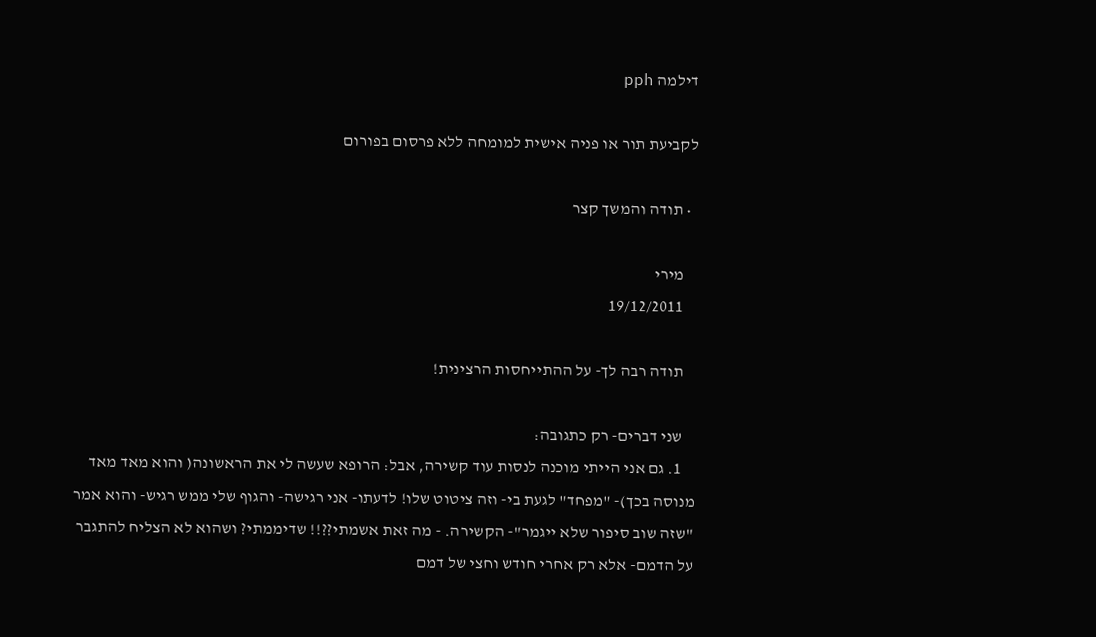דילמה pph

לקביעת תור או פניה אישית למומחה ללא פרסום בפורום

  • תודה והמשך קצר

    מירי
    19/12/2011

    תודה רבה לך- על ההתייחסות הרצינית!

    שני דברים- רק כתגובה:
    1. גם אני הייתי מוכנה לנסות עוד קשירה, אבל: הרופא שעשה לי את הראשונה( והוא מאד מאד מנוסה בכך)- "מפחד" לגעת בי- וזה ציטוט שלו! לדעתו- אני רגישה- והגוף שלי ממש רגיש- והוא אמר "שזה שוב סיפור שלא ייגמר"- הקשירה. - מה זאת אשמתי??!! שדיממתי? ושהוא לא הצליח להתגבר על הדמם- אלא רק אחרי חודש וחצי של דמם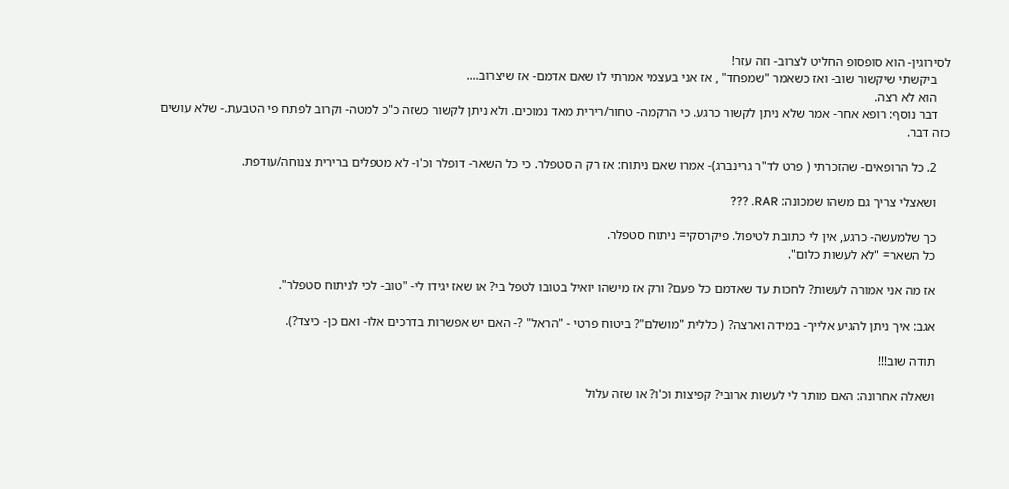לסירוגין- הוא סופסופ החליט לצרוב- וזה עזר!
    ביקשתי שיקשור שוב- ואז כשאמר "שמפחד" , אז אני בעצמי אמרתי לו שאם אדמם- אז שיצרוב....
    הוא לא רצה.
    דבר נוסף: רופא אחר- אמר שלא ניתן לקשור כרגע. כי הרקמה- טחור/רירית מאד נמוכים. ולא ניתן לקשור כשזה כ"כ למטה- וקרוב לפתח פי הטבעת.- שלא עושים כזה דבר.

    2. כל הרופאים- שהזכרתי ( פרט לד"ר גרינברג)- אמרו שאם ניתוח: אז רק ה סטפלר. כי כל השאר- דופלר וכ'ו- לא מטפלים ברירית צנוחה/עודפת.

    ושאצלי צריך גם משהו שמכונה: RAR. ???

    כך שלמעשה- כרגע, אין לי כתובת לטיפול. פיקרסקי= ניתוח סטפלר.
    כל השאר= "לא לעשות כלום".

    אז מה אני אמורה לעשות? לחכות עד שאדמם כל פעם? ורק אז מישהו יואיל בטובו לטפל בי? או שאז יגידו לי- "טוב- לכי לניתוח סטפלר".

    אגב: איך ניתן להגיע אלייך- במידה וארצה? ( כללית "מושלם"? ביטוח פרטי - "הראל" ?- האם יש אפשרות בדרכים אלו- ואם כן- כיצד?).

    תודה שוב!!!

    ושאלה אחרונה: האם מותר לי לעשות ארובי? קפיצות וכ'ו? או שזה עלול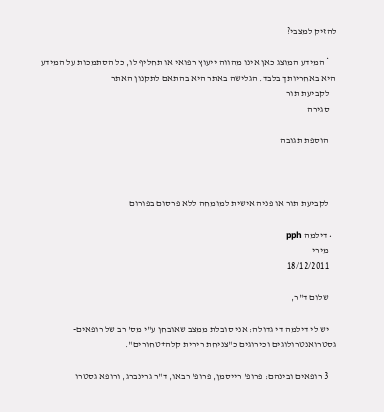להזיק למצבי?

    * המידע המוצג כאן אינו מהווה ייעוץ רפואי או תחליף לו, כל הסתמכות על המידע היא באחריותך בלבד. הגלישה באתר היא בהתאם לתקנון האתר
    לקביעת תור
    סגירה

    הוספת תגובה



    לקביעת תור או פניה אישית למומחה ללא פרסום בפורום

  • דילמה pph
    מירי
    18/12/2011

    שלום ד"ר,

    יש לי דילמה די גדולה: אני סובלת ממצב שאובחן ע"י מס' רב של רופאים- גסטרואנטרולוגים וכירוגים כ"צניחת רירית קלה+טחורים".

    3 רופאים ובינהם: פרופ' רייסמן, פרופ' רבאו, ד"ר גרינברג, ורופא גסטרו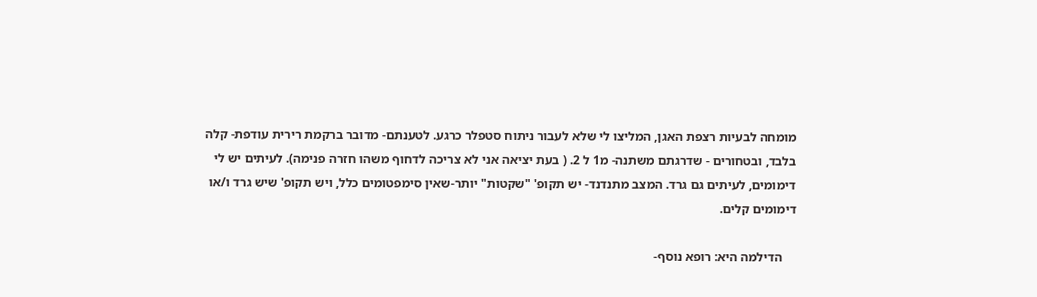מומחה לבעיות רצפת האגן, המליצו לי שלא לעבור ניתוח סטפלר כרגע. לטענתם- מדובר ברקמת רירית עודפת- קלה בלבד, ובטחורים - שדרגתם משתנה- מ1 ל 2. ( בעת יציאה אני לא צריכה לדחוף משהו חזרה פנימה). לעיתים יש לי דימומים, לעיתים גם גרד. המצב מתנדנד- יש תקופ' "שקטות" יותר-שאין סימפטומים כלל, ויש תקופ' שיש גרד ו/או דימומים קלים.

    הדילמה היא: רופא נוסף-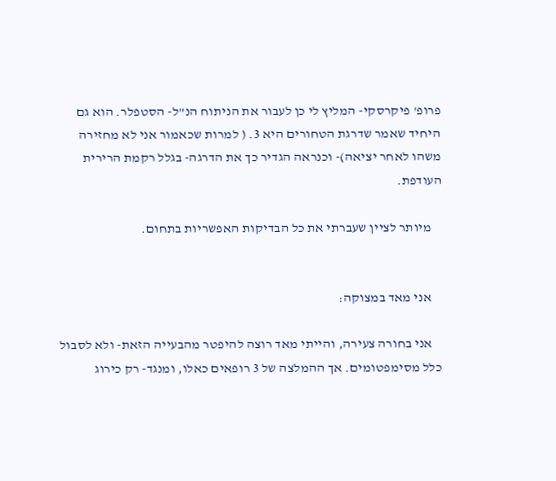פרופ' פיקרסקי- המליץ לי כן לעבור את הניתוח הנ"ל- הסטפלר. הוא גם היחיד שאמר שדרגת הטחורים היא 3. ( למרות שכאמור אני לא מחזירה משהו לאחר יציאה)- וכנראה הגדיר כך את הדרגה- בגלל רקמת הרירית העודפת.

    מיותר לציין שעברתי את כל הבדיקות האפשריות בתחום.


    אני מאד במצוקה:

    אני בחורה צעירה, והייתי מאד רוצה להיפטר מהבעייה הזאת- ולא לסבול כלל מסימפטומים. אך ההמלצה של 3 רופאים כאלו, ומנגד- רק כירוג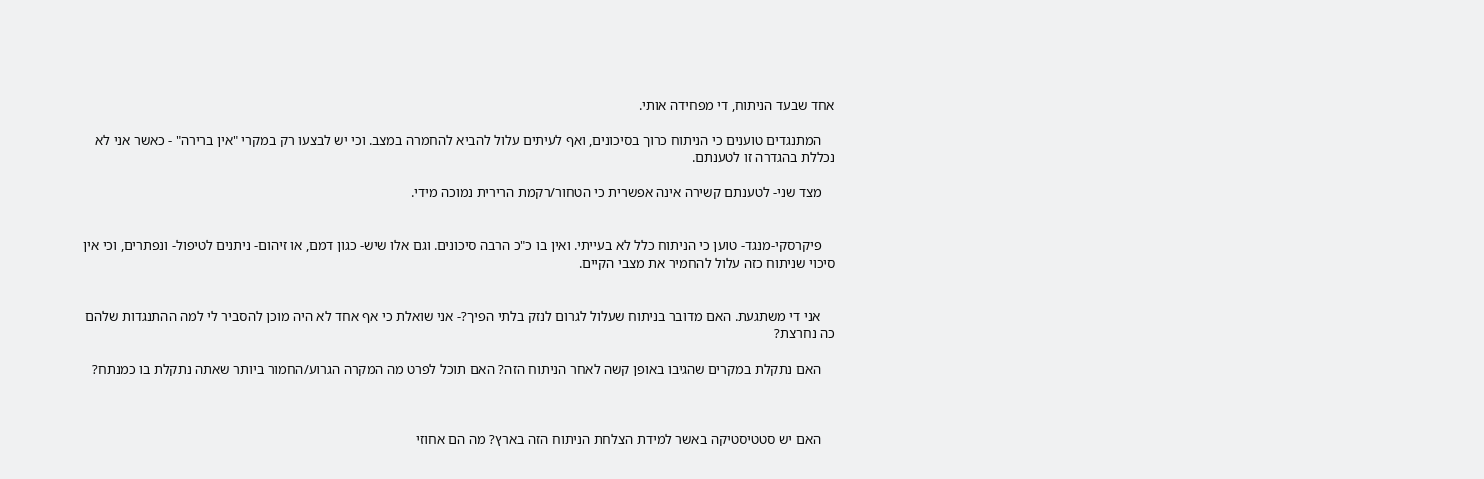אחד שבעד הניתוח, די מפחידה אותי.

    המתנגדים טוענים כי הניתוח כרוך בסיכונים, ואף לעיתים עלול להביא להחמרה במצב. וכי יש לבצעו רק במקרי "אין ברירה" - כאשר אני לא נכללת בהגדרה זו לטענתם.

    מצד שני- לטענתם קשירה אינה אפשרית כי הטחור/רקמת הרירית נמוכה מידי.


    פיקרסקי-מנגד- טוען כי הניתוח כלל לא בעייתי. ואין בו כ"כ הרבה סיכונים. וגם אלו שיש- כגון דמם, או זיהום- ניתנים לטיפול- ונפתרים, וכי אין סיכוי שניתוח כזה עלול להחמיר את מצבי הקיים.


    אני די משתגעת. האם מדובר בניתוח שעלול לגרום לנזק בלתי הפיך?- אני שואלת כי אף אחד לא היה מוכן להסביר לי למה ההתנגדות שלהם כה נחרצת?

    האם נתקלת במקרים שהגיבו באופן קשה לאחר הניתוח הזה? האם תוכל לפרט מה המקרה הגרוע/החמור ביותר שאתה נתקלת בו כמנתח?



    האם יש סטטיסטיקה באשר למידת הצלחת הניתוח הזה בארץ? מה הם אחוזי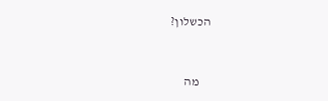הכשלון?


    מה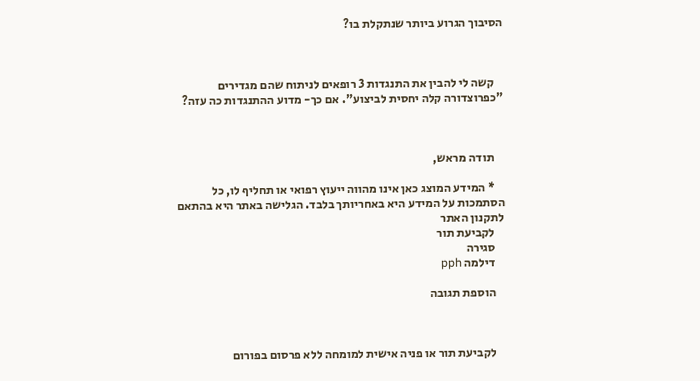הסיבוך הגרוע ביותר שנתקלת בו?



    קשה לי להבין את התנגדות 3 רופאים לניתוח שהם מגדירים "כפרוצדורה קלה יחסית לביצוע". אם כך- מדוע ההתנגדות כה עזה?



    תודה מראש,

    * המידע המוצג כאן אינו מהווה ייעוץ רפואי או תחליף לו, כל הסתמכות על המידע היא באחריותך בלבד. הגלישה באתר היא בהתאם לתקנון האתר
    לקביעת תור
    סגירה
    דילמה pph

    הוספת תגובה



    לקביעת תור או פניה אישית למומחה ללא פרסום בפורום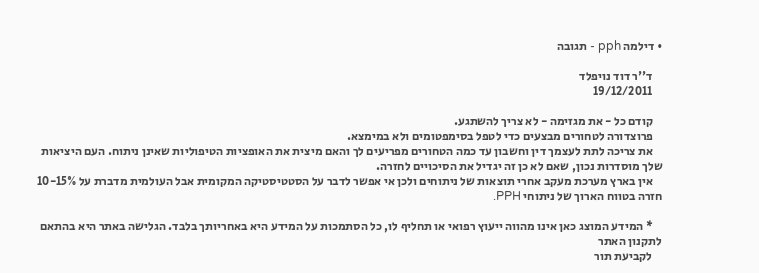• דילמה pph - תגובה

    ד''ר דוד נויפלד
    19/12/2011

    קודם כל - את מגזימה - לא צריך להשתגע.
    פרוצדורה לטחורים מבצעים כדי לטפל בסימפטומים ולא במימצא.
    את צריכה לתת לעצמך דין וחשבון עד כמה הטחורים מפריעים לך והאם מיצית את האופציות הטיפוליות שאינן ניתוח. העם היציאות שלך מוסדרות נכון, שאם לא כן זה יגדיל את הסיכויים לחזרה.
    אין בארץ מערכת מעקב אחרי תוצאות של ניתוחים ולכן אי אפשר לדבר על הסטטיסטיקה המקומית אבל העולמית מדברת על 10-15% חזרה בטווח הארוך של ניתוחי PPH.

    * המידע המוצג כאן אינו מהווה ייעוץ רפואי או תחליף לו, כל הסתמכות על המידע היא באחריותך בלבד. הגלישה באתר היא בהתאם לתקנון האתר
    לקביעת תור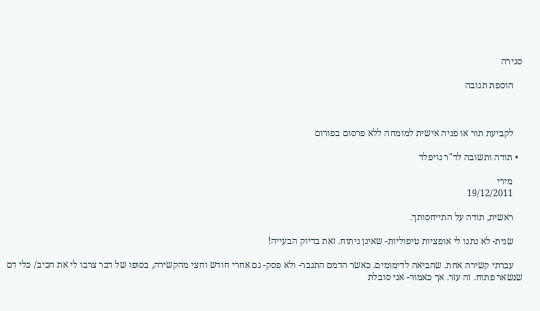סגירה

    הוספת תגובה



    לקביעת תור או פניה אישית למומחה ללא פרסום בפורום

  • תודה ותשובה לד"ר נויפלד

    מירי
    19/12/2011

    ראשית, תודה על התייחסותך.

    שנית- לא נתנו לי אופציות טיפוליות- שאינן ניתוח. זאת בדיוק הבעייה!

    עברתי קשירה אחת. שהביאה לדימומים. כאשר הדמם התגבר- ולא פסק- גם אחרי חודש וחצי מהקשירה, בסופו של דבר צרבו לי את הכיב/ כלי דם שנשאר פתוח. זה עזר. אך כאמור- אני סובלת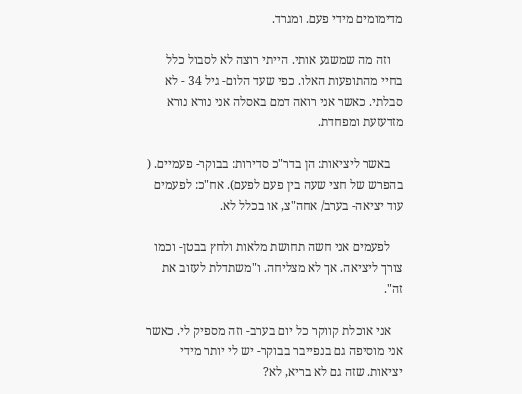מדימומים מידי פעם. ומגרד.

    וזה מה שמשגע אותי. הייתי רוצה לא לסבול כלל בחיי מהתופעות האלו. כפי שעד הלום- גיל 34 - לא סבלתי. כאשר אני רואה דמם באסלה אני נורא נורא מזדעזעת ומפחדת.

    באשר ליציאות: הן בדר"כ סדירות: בבוקר- פעמיים. ( בהפרש של חצי שעה בין פעם לפעם). אח"כ: לפעמים עוד יציאה- בערב/ אחה"צ, או בכלל לא.

    לפעמים אני חשה תחושת מלאות ולחץ בבטן- וכמו צורך ליציאה. אך לא מצליחה. ו"משתדלת לעזוב את זה".

    אני אוכלת קווקר כל יום בערב- וזה מספיק לי. כאשר אני מוסיפה גם בנפייבר בבוקר- יש לי יותר מידי יציאות. שזה גם לא בריא, לא?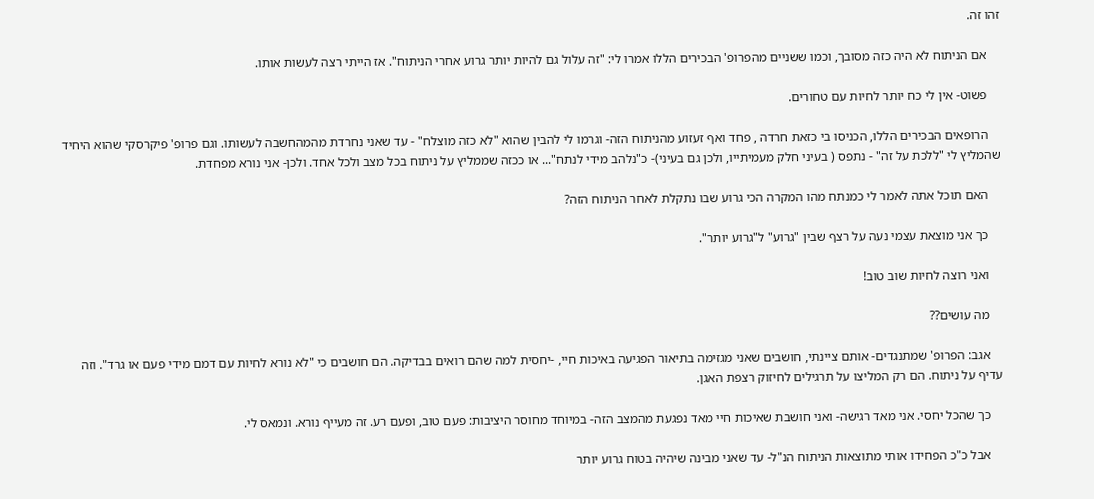זהו זה.

    אם הניתוח לא היה כזה מסובך, וכמו ששניים מהפרופ' הבכירים הללו אמרו לי: "זה עלול גם להיות יותר גרוע אחרי הניתוח". אז הייתי רצה לעשות אותו.

    פשוט- אין לי כח יותר לחיות עם טחורים.

    הרופאים הבכירים הללו, הכניסו בי כזאת חרדה , פחד ואף זעזוע מהניתוח הזה- וגרמו לי להבין שהוא "לא כזה מוצלח" - עד שאני נחרדת מהמהחשבה לעשותו. וגם פרופ' פיקרסקי שהוא היחיד שהמליץ לי "ללכת על זה" - נתפס ( בעיני חלק מעמיתייו, ולכן גם בעיני)- כ"נלהב מידי לנתח"... או ככזה שממליץ על ניתוח בכל מצב ולכל אחד. ולכן- אני נורא מפחדת.

    האם תוכל אתה לאמר לי כמנתח מהו המקרה הכי גרוע שבו נתקלת לאחר הניתוח הזה?

    כך אני מוצאת עצמי נעה על רצף שבין "גרוע" ל"גרוע יותר".

    ואני רוצה לחיות שוב טוב!

    מה עושים??

    אגב: הפרופ' שמתנגדים- אותם ציינתי, חושבים שאני מגזימה בתיאור הפגיעה באיכות חיי, -יחסית למה שהם רואים בבדיקה. הם חושבים כי "לא נורא לחיות עם דמם מידי פעם או גרד". וזה עדיף על ניתוח. הם רק המליצו על תרגילים לחיזוק רצפת האגן.

    כך שהכל יחסי. אני מאד רגישה- ואני חושבת שאיכות חיי מאד נפגעת מהמצב הזה- במיוחד מחוסר היציבות: פעם טוב, ופעם רע. זה מעייף נורא. ונמאס לי.

    אבל כ"כ הפחידו אותי מתוצאות הניתוח הנ"ל- עד שאני מבינה שיהיה בטוח גרוע יותר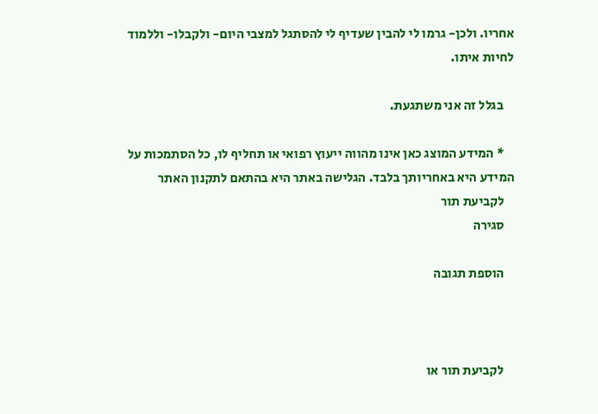אחריו. ולכן- גרמו לי להבין שעדיף לי להסתגל למצבי היום- ולקבלו- וללמוד לחיות איתו.

    בגלל זה אני משתגעת.

    * המידע המוצג כאן אינו מהווה ייעוץ רפואי או תחליף לו, כל הסתמכות על המידע היא באחריותך בלבד. הגלישה באתר היא בהתאם לתקנון האתר
    לקביעת תור
    סגירה

    הוספת תגובה



    לקביעת תור או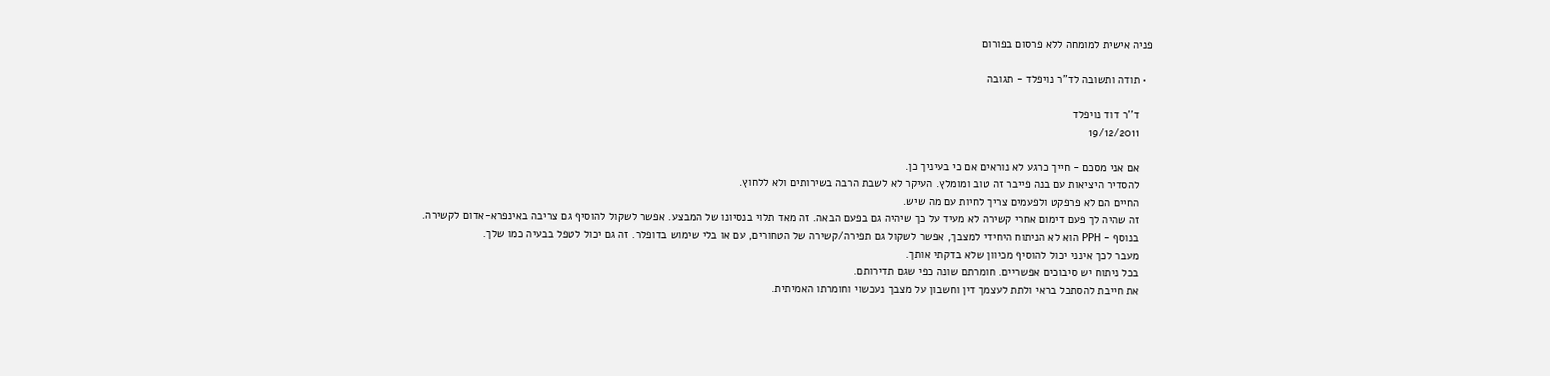פניה אישית למומחה ללא פרסום בפורום

  • תודה ותשובה לד"ר נויפלד - תגובה

    ד''ר דוד נויפלד
    19/12/2011

    אם אני מסכם - חייך כרגע לא נוראים אם כי בעיניך כן.
    להסדיר היציאות עם בנה פייבר זה טוב ומומלץ. העיקר לא לשבת הרבה בשירותים ולא ללחוץ.
    החיים הם לא פרפקט ולפעמים צריך לחיות עם מה שיש.
    זה שהיה לך פעם דימום אחרי קשירה לא מעיד על כך שיהיה גם בפעם הבאה. זה מאד תלוי בנסיונו של המבצע. אפשר לשקול להוסיף גם צריבה באינפרא-אדום לקשירה.
    בנוסף - PPH הוא לא הניתוח היחידי למצבך, אפשר לשקול גם תפירה/קשירה של הטחורים, עם או בלי שימוש בדופלר. זה גם יכול לטפל בבעיה כמו שלך.
    מעבר לכך אינני יכול להוסיף מכיוון שלא בדקתי אותך.
    בכל ניתוח יש סיבוכים אפשריים. חומרתם שונה כפי שגם תדירותם.
    את חייבת להסתכל בראי ולתת לעצמך דין וחשבון על מצבך נעכשוי וחומרתו האמיתית.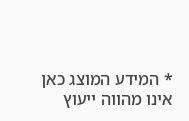* המידע המוצג כאן אינו מהווה ייעוץ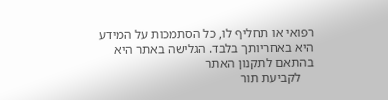רפואי או תחליף לו, כל הסתמכות על המידע היא באחריותך בלבד. הגלישה באתר היא בהתאם לתקנון האתר
    לקביעת תור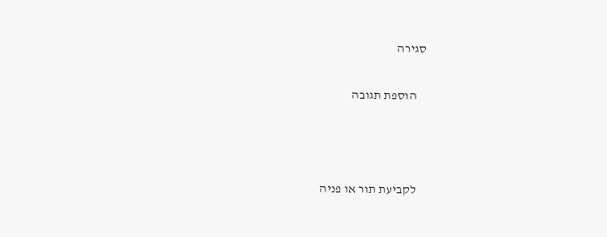סגירה

    הוספת תגובה



    לקביעת תור או פניה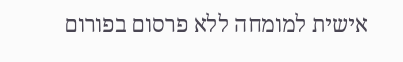אישית למומחה ללא פרסום בפורום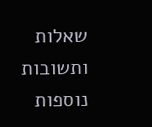שאלות ותשובות נוספות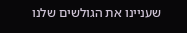שעניינו את הגולשים שלנו